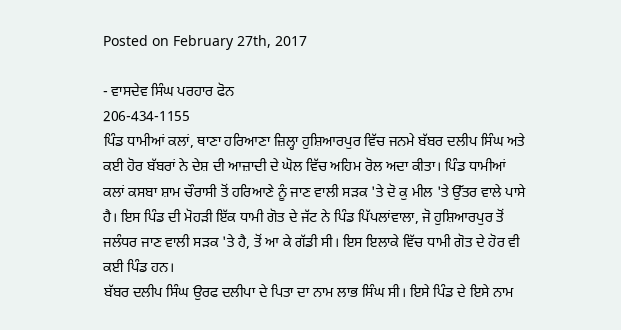Posted on February 27th, 2017

- ਵਾਸਦੇਵ ਸਿੰਘ ਪਰਹਾਰ ਫੋਨ
206-434-1155
ਪਿੰਡ ਧਾਮੀਆਂ ਕਲਾਂ, ਥਾਣਾ ਹਰਿਆਣਾ ਜ਼ਿਲ੍ਹਾ ਹੁਸ਼ਿਆਰਪੁਰ ਵਿੱਚ ਜਨਮੇ ਬੱਬਰ ਦਲੀਪ ਸਿੰਘ ਅਤੇ ਕਈ ਹੋਰ ਬੱਬਰਾਂ ਨੇ ਦੇਸ਼ ਦੀ ਆਜ਼ਾਦੀ ਦੇ ਘੋਲ ਵਿੱਚ ਅਹਿਮ ਰੋਲ ਅਦਾ ਕੀਤਾ। ਪਿੰਡ ਧਾਮੀਆਂ ਕਲਾਂ ਕਸਬਾ ਸ਼ਾਮ ਚੌਰਾਸੀ ਤੋਂ ਹਰਿਆਣੇ ਨੂੰ ਜਾਣ ਵਾਲੀ ਸੜਕ 'ਤੇ ਦੋ ਕੁ ਮੀਲ 'ਤੇ ਉੱਤਰ ਵਾਲੇ ਪਾਸੇ ਹੈ। ਇਸ ਪਿੰਡ ਦੀ ਮੋਹੜੀ ਇੱਕ ਧਾਮੀ ਗੋਤ ਦੇ ਜੱਟ ਨੇ ਪਿੰਡ ਪਿੱਪਲਾਂਵਾਲਾ, ਜੋ ਹੁਸ਼ਿਆਰਪੁਰ ਤੋਂ ਜਲੰਧਰ ਜਾਣ ਵਾਲੀ ਸੜਕ 'ਤੇ ਹੈ, ਤੋਂ ਆ ਕੇ ਗੱਡੀ ਸੀ। ਇਸ ਇਲਾਕੇ ਵਿੱਚ ਧਾਮੀ ਗੋਤ ਦੇ ਹੋਰ ਵੀ ਕਈ ਪਿੰਡ ਹਨ।
ਬੱਬਰ ਦਲੀਪ ਸਿੰਘ ਉਰਫ ਦਲੀਪਾ ਦੇ ਪਿਤਾ ਦਾ ਨਾਮ ਲਾਭ ਸਿੰਘ ਸੀ। ਇਸੇ ਪਿੰਡ ਦੇ ਇਸੇ ਨਾਮ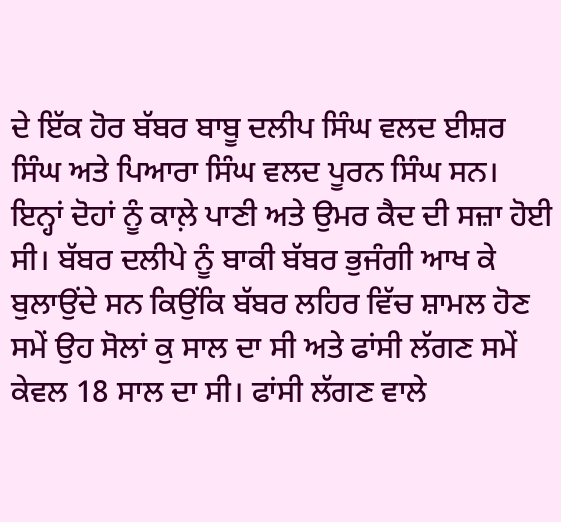ਦੇ ਇੱਕ ਹੋਰ ਬੱਬਰ ਬਾਬੂ ਦਲੀਪ ਸਿੰਘ ਵਲਦ ਈਸ਼ਰ ਸਿੰਘ ਅਤੇ ਪਿਆਰਾ ਸਿੰਘ ਵਲਦ ਪੂਰਨ ਸਿੰਘ ਸਨ। ਇਨ੍ਹਾਂ ਦੋਹਾਂ ਨੂੰ ਕਾਲ਼ੇ ਪਾਣੀ ਅਤੇ ਉਮਰ ਕੈਦ ਦੀ ਸਜ਼ਾ ਹੋਈ ਸੀ। ਬੱਬਰ ਦਲੀਪੇ ਨੂੰ ਬਾਕੀ ਬੱਬਰ ਭੁਜੰਗੀ ਆਖ ਕੇ ਬੁਲਾਉਂਦੇ ਸਨ ਕਿਉਂਕਿ ਬੱਬਰ ਲਹਿਰ ਵਿੱਚ ਸ਼ਾਮਲ ਹੋਣ ਸਮੇਂ ਉਹ ਸੋਲਾਂ ਕੁ ਸਾਲ ਦਾ ਸੀ ਅਤੇ ਫਾਂਸੀ ਲੱਗਣ ਸਮੇਂ ਕੇਵਲ 18 ਸਾਲ ਦਾ ਸੀ। ਫਾਂਸੀ ਲੱਗਣ ਵਾਲੇ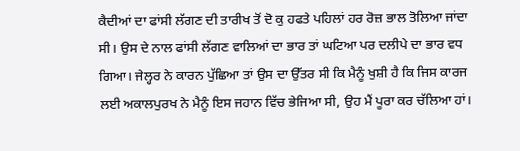ਕੈਦੀਆਂ ਦਾ ਫਾਂਸੀ ਲੱਗਣ ਦੀ ਤਾਰੀਖ ਤੋਂ ਦੋ ਕੁ ਹਫਤੇ ਪਹਿਲਾਂ ਹਰ ਰੋਜ਼ ਭਾਲ ਤੋਲਿਆ ਜਾਂਦਾ ਸੀ। ਉਸ ਦੇ ਨਾਲ ਫਾਂਸੀ ਲੱਗਣ ਵਾਲਿਆਂ ਦਾ ਭਾਰ ਤਾਂ ਘਟਿਆ ਪਰ ਦਲੀਪੇ ਦਾ ਭਾਰ ਵਧ ਗਿਆ। ਜੇਲ੍ਹਰ ਨੇ ਕਾਰਨ ਪੁੱਛਿਆ ਤਾਂ ਉਸ ਦਾ ਉੱਤਰ ਸੀ ਕਿ ਮੈਨੂੰ ਖੁਸ਼ੀ ਹੈ ਕਿ ਜਿਸ ਕਾਰਜ ਲਈ ਅਕਾਲਪੁਰਖ ਨੇ ਮੈਨੂੰ ਇਸ ਜਹਾਨ ਵਿੱਚ ਭੇਜਿਆ ਸੀ, ਉਹ ਮੈਂ ਪੂਰਾ ਕਰ ਚੱਲਿਆ ਹਾਂ।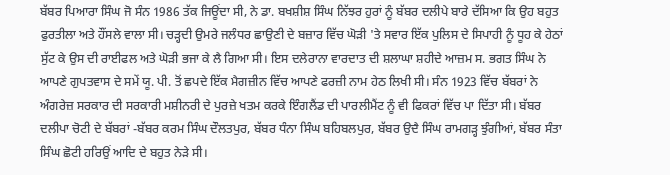ਬੱਬਰ ਪਿਆਰਾ ਸਿੰਘ ਜੋ ਸੰਨ 1986 ਤੱਕ ਜਿਊਂਦਾ ਸੀ, ਨੇ ਡਾ. ਬਖਸ਼ੀਸ਼ ਸਿੰਘ ਨਿੱਝਰ ਹੁਰਾਂ ਨੂੰ ਬੱਬਰ ਦਲੀਪੇ ਬਾਰੇ ਦੱਸਿਆ ਕਿ ਉਹ ਬਹੁਤ ਫੁਰਤੀਲਾ ਅਤੇ ਹੌਂਸਲੇ ਵਾਲਾ ਸੀ। ਚੜ੍ਹਦੀ ਉਮਰੇ ਜਲੰਧਰ ਛਾਉਣੀ ਦੇ ਬਜ਼ਾਰ ਵਿੱਚ ਘੋੜੀ 'ਤੇ ਸਵਾਰ ਇੱਕ ਪੁਲਿਸ ਦੇ ਸਿਪਾਹੀ ਨੂੰ ਧੂਹ ਕੇ ਹੇਠਾਂ ਸੁੱਟ ਕੇ ਉਸ ਦੀ ਰਾਈਫਲ ਅਤੇ ਘੋੜੀ ਭਜਾ ਕੇ ਲੈ ਗਿਆ ਸੀ। ਇਸ ਦਲੇਰਾਨਾ ਵਾਰਦਾਤ ਦੀ ਸ਼ਲਾਘਾ ਸ਼ਹੀਦੇ ਆਜ਼ਮ ਸ. ਭਗਤ ਸਿੰਘ ਨੇ ਆਪਣੇ ਗੁਪਤਵਾਸ ਦੇ ਸਮੇਂ ਯੂ. ਪੀ. ਤੋਂ ਛਪਦੇ ਇੱਕ ਮੈਗਜ਼ੀਨ ਵਿੱਚ ਆਪਣੇ ਫਰਜ਼ੀ ਨਾਮ ਹੇਠ ਲਿਖੀ ਸੀ। ਸੰਨ 1923 ਵਿੱਚ ਬੱਬਰਾਂ ਨੇ ਅੰਗਰੇਜ਼ ਸਰਕਾਰ ਦੀ ਸਰਕਾਰੀ ਮਸ਼ੀਨਰੀ ਦੇ ਪੁਰਜ਼ੇ ਖਤਮ ਕਰਕੇ ਇੰਗਲੈਂਡ ਦੀ ਪਾਰਲੀਮੈਂਟ ਨੂੰ ਵੀ ਫਿਕਰਾਂ ਵਿੱਚ ਪਾ ਦਿੱਤਾ ਸੀ। ਬੱਬਰ ਦਲੀਪਾ ਚੋਟੀ ਦੇ ਬੱਬਰਾਂ -ਬੱਬਰ ਕਰਮ ਸਿੰਘ ਦੌਲਤਪੁਰ, ਬੱਬਰ ਧੰਨਾ ਸਿੰਘ ਬਹਿਬਲਪੁਰ, ਬੱਬਰ ਉਦੈ ਸਿੰਘ ਰਾਮਗੜ੍ਹ ਝੁੰਗੀਆਂ, ਬੱਬਰ ਸੰਤਾ ਸਿੰਘ ਛੋਟੀ ਹਰਿਉਂ ਆਦਿ ਦੇ ਬਹੁਤ ਨੇੜੇ ਸੀ।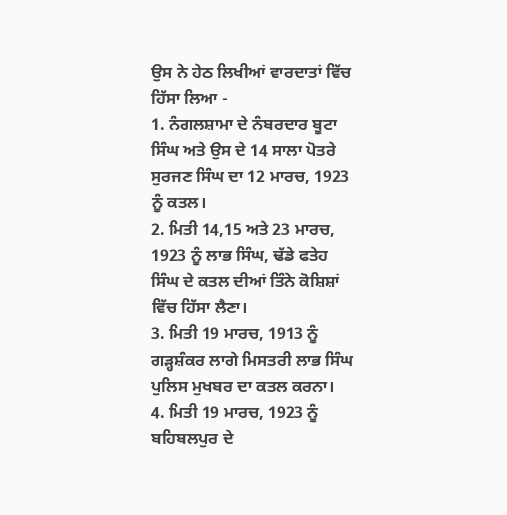ਉਸ ਨੇ ਹੇਠ ਲਿਖੀਆਂ ਵਾਰਦਾਤਾਂ ਵਿੱਚ ਹਿੱਸਾ ਲਿਆ -
1. ਨੰਗਲਸ਼ਾਮਾ ਦੇ ਨੰਬਰਦਾਰ ਬੂਟਾ ਸਿੰਘ ਅਤੇ ਉਸ ਦੇ 14 ਸਾਲਾ ਪੋਤਰੇ ਸੁਰਜਣ ਸਿੰਘ ਦਾ 12 ਮਾਰਚ, 1923 ਨੂੰ ਕਤਲ।
2. ਮਿਤੀ 14,15 ਅਤੇ 23 ਮਾਰਚ, 1923 ਨੂੰ ਲਾਭ ਸਿੰਘ, ਢੱਡੇ ਫਤੇਹ ਸਿੰਘ ਦੇ ਕਤਲ ਦੀਆਂ ਤਿੰਨੇ ਕੋਸ਼ਿਸ਼ਾਂ ਵਿੱਚ ਹਿੱਸਾ ਲੈਣਾ।
3. ਮਿਤੀ 19 ਮਾਰਚ, 1913 ਨੂੰ ਗੜ੍ਹਸ਼ੰਕਰ ਲਾਗੇ ਮਿਸਤਰੀ ਲਾਭ ਸਿੰਘ ਪੁਲਿਸ ਮੁਖਬਰ ਦਾ ਕਤਲ ਕਰਨਾ।
4. ਮਿਤੀ 19 ਮਾਰਚ, 1923 ਨੂੰ ਬਹਿਬਲਪੁਰ ਦੇ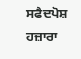ਸਫੈਦਪੋਸ਼ ਹਜ਼ਾਰਾ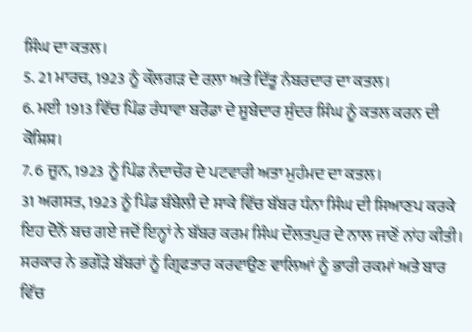ਸਿੰਘ ਦਾ ਕਤਲ।
5. 21 ਮਾਰਚ, 1923 ਨੂੰ ਕੌਲ਼ਗੜ ਦੇ ਰਲ਼ਾ ਅਤੇ ਦਿੱਤੂ ਨੰਬਰਦਾਰ ਦਾ ਕਤਲ।
6. ਮਈ 1913 ਵਿੱਚ ਪਿੰਡ ਰੰਧਾਵਾ ਬਰੋਡਾ ਦੇ ਸੂਬੇਦਾਰ ਸੁੰਦਰ ਸਿੰਘ ਨੂੰ ਕਤਲ ਕਰਨ ਦੀ ਕੋਸ਼ਿਸ਼।
7. 6 ਜੂਨ, 1923 ਨੂੰ ਪਿੰਡ ਨੰਦਾਚੌਰ ਦੇ ਪਟਵਾਰੀ ਅਤਾ ਮੁਹੰਮਦ ਦਾ ਕਤਲ।
31 ਅਗਸਤ, 1923 ਨੂੰ ਪਿੰਡ ਬੰਬੇਲੀ ਦੇ ਸਾਕੇ ਵਿੱਚ ਬੱਬਰ ਧੰਨਾ ਸਿੰਘ ਦੀ ਸਿਆਣਪ ਕਰਕੇ ਇਹ ਦੋਨੋਂ ਬਚ ਗਏ ਜਦੋਂ ਇਨ੍ਹਾਂ ਨੇ ਬੱਬਰ ਕਰਮ ਸਿੰਘ ਦੌਲਤਪੁਰ ਦੇ ਨਾਲ ਜਾਣੋਂ ਨਾਂਹ ਕੀਤੀ। ਸਰਕਾਰ ਨੇ ਭਗੌੜੇ ਬੱਬਰਾਂ ਨੂੰ ਗ੍ਰਿਫਤਾਰ ਕਰਵਾਉਣ ਵਾਲਿਆਂ ਨੂੰ ਭਾਰੀ ਰਕਮਾਂ ਅਤੇ ਬਾਰ ਵਿੱਚ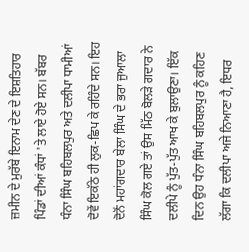ਜ਼ਮੀਨ ਦੇ ਮੁਰੱਬੇ ਇਨਾਮ ਦੇਣ ਦੇ ਇਸ਼ਤਿਹਾਰ ਪਿੰਡਾਂ ਦੀਆਂ ਕੰਧਾਂ 'ਤੇ ਲਾਏ ਹੋਏ ਸਨ। ਬੱਬਰ ਧੰਨਾ ਸਿੰਘ ਬਹਿਬਲਪੁਰ ਅਤੇ ਦਲੀਪਾ ਧਾਮੀਆਂ ਦੋਵੇਂ ਇਕੱਠੇ ਹੀ ਲੁਕ-ਛਿਪ ਕੇ ਰਹਿੰਦੇ ਸਨ। ਇਹ ਦੋਨੋਂ ਮਹਾਂਗਦਾਰ ਬੇਲਾ ਸਿੰਘ ਦੇ ਭਰਾ ਜੁਆਲਾ ਸਿੰਘ ਕੋਲ ਗਏ ਤਾਂ ਉਸ ਮਿੱਠ ਬੋਲੜੇ ਗਦਾਰ ਨੇ ਦਲੀਪੇ ਨੂੰ ਪੁੱਤ-ਪੁੱਤ ਆਖ ਕੇ ਬੁਲਾਉਣਾ। ਇੱਕ ਦਿਨ ਉਹ ਧੰਨਾ ਸਿੰਘ ਬਹਿਬਲਪੁਰ ਨੂੰ ਕਹਿਣ ਲੱਗਾ ਕਿ ਦਲੀਪਾ ਅਜੇ ਨਿਆਣਾ ਹੈ, ਇਧਰ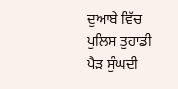ਦੁਆਬੇ ਵਿੱਚ ਪੁਲਿਸ ਤੁਹਾਡੀ ਪੈੜ ਸੁੰਘਦੀ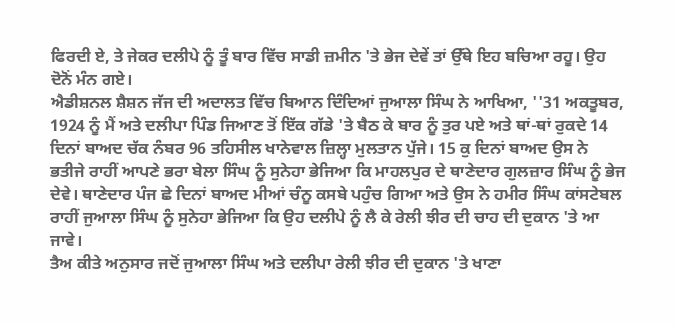ਫਿਰਦੀ ਏ, ਤੇ ਜੇਕਰ ਦਲੀਪੇ ਨੂੰ ਤੂੰ ਬਾਰ ਵਿੱਚ ਸਾਡੀ ਜ਼ਮੀਨ 'ਤੇ ਭੇਜ ਦੇਵੇਂ ਤਾਂ ਉੱਥੇ ਇਹ ਬਚਿਆ ਰਹੂ। ਉਹ ਦੋਨੋਂ ਮੰਨ ਗਏ।
ਐਡੀਸ਼ਨਲ ਸ਼ੈਸ਼ਨ ਜੱਜ ਦੀ ਅਦਾਲਤ ਵਿੱਚ ਬਿਆਨ ਦਿੰਦਿਆਂ ਜੁਆਲਾ ਸਿੰਘ ਨੇ ਆਖਿਆ, ''31 ਅਕਤੂਬਰ, 1924 ਨੂੰ ਮੈਂ ਅਤੇ ਦਲੀਪਾ ਪਿੰਡ ਜਿਆਣ ਤੋਂ ਇੱਕ ਗੱਡੇ 'ਤੇ ਬੈਠ ਕੇ ਬਾਰ ਨੂੰ ਤੁਰ ਪਏ ਅਤੇ ਥਾਂ-ਥਾਂ ਰੁਕਦੇ 14 ਦਿਨਾਂ ਬਾਅਦ ਚੱਕ ਨੰਬਰ 96 ਤਹਿਸੀਲ ਖਾਨੇਵਾਲ ਜ਼ਿਲ੍ਹਾ ਮੁਲਤਾਨ ਪੁੱਜੇ। 15 ਕੁ ਦਿਨਾਂ ਬਾਅਦ ਉਸ ਨੇ ਭਤੀਜੇ ਰਾਹੀਂ ਆਪਣੇ ਭਰਾ ਬੇਲਾ ਸਿੰਘ ਨੂੰ ਸੁਨੇਹਾ ਭੇਜਿਆ ਕਿ ਮਾਹਲਪੁਰ ਦੇ ਥਾਣੇਦਾਰ ਗੁਲਜ਼ਾਰ ਸਿੰਘ ਨੂੰ ਭੇਜ ਦੇਵੇ। ਥਾਣੇਦਾਰ ਪੰਜ ਛੇ ਦਿਨਾਂ ਬਾਅਦ ਮੀਆਂ ਚੰਨੂ ਕਸਬੇ ਪਹੁੰਚ ਗਿਆ ਅਤੇ ਉਸ ਨੇ ਹਮੀਰ ਸਿੰਘ ਕਾਂਸਟੇਬਲ ਰਾਹੀਂ ਜੁਆਲਾ ਸਿੰਘ ਨੂੰ ਸੁਨੇਹਾ ਭੇਜਿਆ ਕਿ ਉਹ ਦਲੀਪੇ ਨੂੰ ਲੈ ਕੇ ਰੇਲੀ ਝੀਰ ਦੀ ਚਾਹ ਦੀ ਦੁਕਾਨ 'ਤੇ ਆ ਜਾਵੇ।
ਤੈਅ ਕੀਤੇ ਅਨੁਸਾਰ ਜਦੋਂ ਜੁਆਲਾ ਸਿੰਘ ਅਤੇ ਦਲੀਪਾ ਰੇਲੀ ਝੀਰ ਦੀ ਦੁਕਾਨ 'ਤੇ ਖਾਣਾ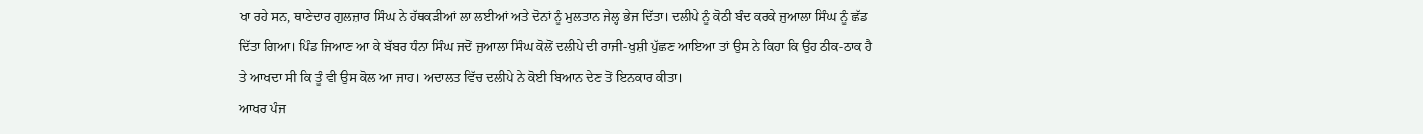ਖਾ ਰਹੇ ਸਨ, ਥਾਣੇਦਾਰ ਗੁਲਜ਼ਾਰ ਸਿੰਘ ਨੇ ਹੱਥਕੜੀਆਂ ਲਾ ਲਈਆਂ ਅਤੇ ਦੋਨਾਂ ਨੂੰ ਮੁਲਤਾਨ ਜੇਲ੍ਹ ਭੇਜ ਦਿੱਤਾ। ਦਲੀਪੇ ਨੂੰ ਕੋਠੀ ਬੰਦ ਕਰਕੇ ਜੁਆਲਾ ਸਿੰਘ ਨੂੰ ਛੱਡ ਦਿੱਤਾ ਗਿਆ। ਪਿੰਡ ਜਿਆਣ ਆ ਕੇ ਬੱਬਰ ਧੰਨਾ ਸਿੰਘ ਜਦੋਂ ਜੁਆਲਾ ਸਿੰਘ ਕੋਲੋਂ ਦਲੀਪੇ ਦੀ ਰਾਜੀ-ਖੁਸ਼ੀ ਪੁੱਛਣ ਆਇਆ ਤਾਂ ਉਸ ਨੇ ਕਿਹਾ ਕਿ ਉਹ ਠੀਕ-ਠਾਕ ਹੈ ਤੇ ਆਖਦਾ ਸੀ ਕਿ ਤੂੰ ਵੀ ਉਸ ਕੋਲ ਆ ਜਾਹ। ਅਦਾਲਤ ਵਿੱਚ ਦਲੀਪੇ ਨੇ ਕੋਈ ਬਿਆਨ ਦੇਣ ਤੋਂ ਇਨਕਾਰ ਕੀਤਾ।
ਆਖਰ ਪੰਜ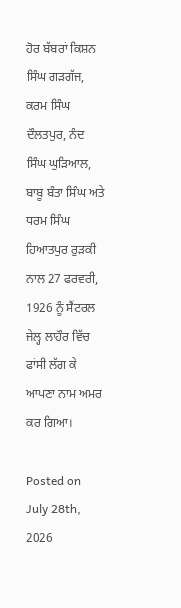ਹੋਰ ਬੱਬਰਾਂ ਕਿਸ਼ਨ ਸਿੰਘ ਗੜਗੱਜ, ਕਰਮ ਸਿੰਘ ਦੌਲਤਪੁਰ, ਨੰਦ ਸਿੰਘ ਘੁੜਿਆਲ, ਬਾਬੂ ਬੰਤਾ ਸਿੰਘ ਅਤੇ ਧਰਮ ਸਿੰਘ ਹਿਆਤਪੁਰ ਰੁੜਕੀ ਨਾਲ 27 ਫਰਵਰੀ, 1926 ਨੂੰ ਸੈਂਟਰਲ ਜੇਲ੍ਹ ਲਾਹੌਰ ਵਿੱਚ ਫਾਂਸੀ ਲੱਗ ਕੇ ਆਪਣਾ ਨਾਮ ਅਮਰ ਕਰ ਗਿਆ।

Posted on July 28th, 2026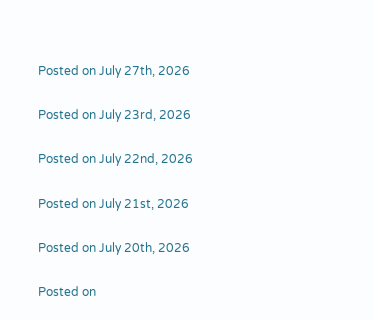Posted on July 27th, 2026

Posted on July 23rd, 2026

Posted on July 22nd, 2026

Posted on July 21st, 2026

Posted on July 20th, 2026

Posted on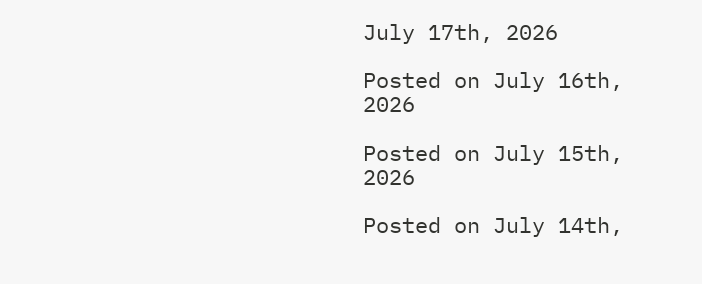July 17th, 2026

Posted on July 16th, 2026

Posted on July 15th, 2026

Posted on July 14th,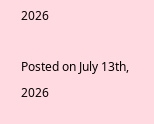2026

Posted on July 13th, 2026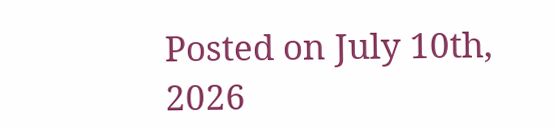Posted on July 10th, 2026